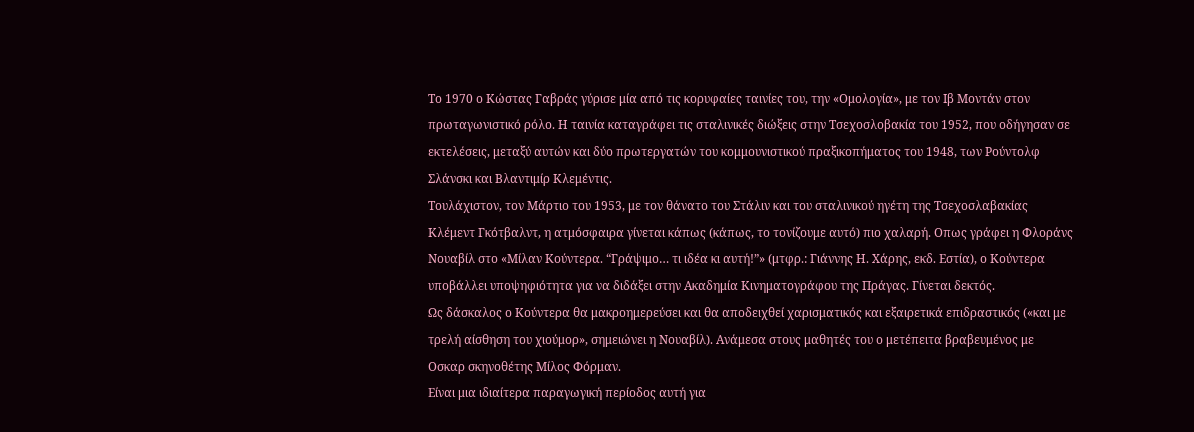Το 1970 ο Κώστας Γαβράς γύρισε μία από τις κορυφαίες ταινίες του, την «Ομολογία», με τον Ιβ Μοντάν στον πρωταγωνιστικό ρόλο. Η ταινία καταγράφει τις σταλινικές διώξεις στην Τσεχοσλοβακία του 1952, που οδήγησαν σε εκτελέσεις, μεταξύ αυτών και δύο πρωτεργατών του κομμουνιστικού πραξικοπήματος του 1948, των Ρούντολφ Σλάνσκι και Βλαντιμίρ Κλεμέντις.
Τουλάχιστον, τον Μάρτιο του 1953, με τον θάνατο του Στάλιν και του σταλινικού ηγέτη της Τσεχοσλαβακίας Κλέμεντ Γκότβαλντ, η ατμόσφαιρα γίνεται κάπως (κάπως, το τονίζουμε αυτό) πιο χαλαρή. Οπως γράφει η Φλοράνς Νουαβίλ στο «Μίλαν Κούντερα. “Γράψιμο… τι ιδέα κι αυτή!”» (μτφρ.: Γιάννης Η. Χάρης, εκδ. Εστία), ο Κούντερα υποβάλλει υποψηφιότητα για να διδάξει στην Ακαδημία Κινηματογράφου της Πράγας. Γίνεται δεκτός.
Ως δάσκαλος ο Κούντερα θα μακροημερεύσει και θα αποδειχθεί χαρισματικός και εξαιρετικά επιδραστικός («και με τρελή αίσθηση του χιούμορ», σημειώνει η Νουαβίλ). Ανάμεσα στους μαθητές του ο μετέπειτα βραβευμένος με Οσκαρ σκηνοθέτης Μίλος Φόρμαν.
Είναι μια ιδιαίτερα παραγωγική περίοδος αυτή για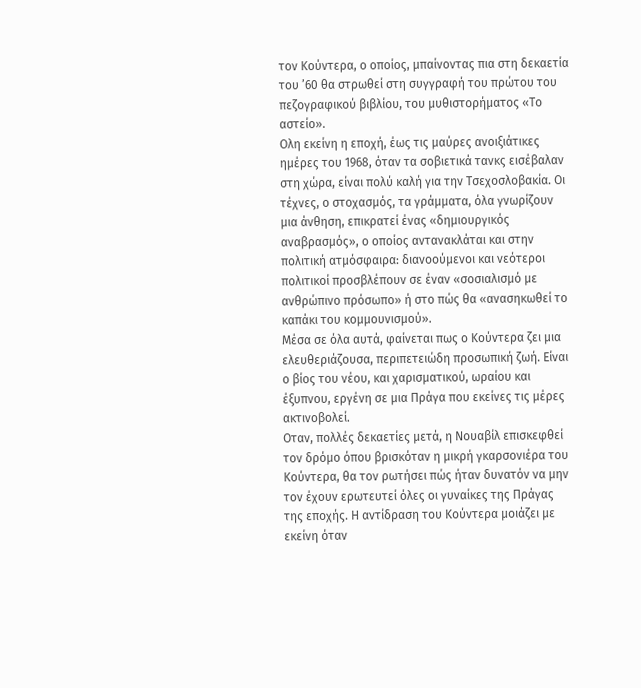τον Κούντερα, ο οποίος, μπαίνοντας πια στη δεκαετία του ’60 θα στρωθεί στη συγγραφή του πρώτου του πεζογραφικού βιβλίου, του μυθιστορήματος «Το αστείο».
Ολη εκείνη η εποχή, έως τις μαύρες ανοιξιάτικες ημέρες του 1968, όταν τα σοβιετικά τανκς εισέβαλαν στη χώρα, είναι πολύ καλή για την Τσεχοσλοβακία. Οι τέχνες, ο στοχασμός, τα γράμματα, όλα γνωρίζουν μια άνθηση, επικρατεί ένας «δημιουργικός αναβρασμός», ο οποίος αντανακλάται και στην πολιτική ατμόσφαιρα: διανοούμενοι και νεότεροι πολιτικοί προσβλέπουν σε έναν «σοσιαλισμό με ανθρώπινο πρόσωπο» ή στο πώς θα «ανασηκωθεί το καπάκι του κομμουνισμού».
Μέσα σε όλα αυτά, φαίνεται πως ο Κούντερα ζει μια ελευθεριάζουσα, περιπετειώδη προσωπική ζωή. Είναι ο βίος του νέου, και χαρισματικού, ωραίου και έξυπνου, εργένη σε μια Πράγα που εκείνες τις μέρες ακτινοβολεί.
Οταν, πολλές δεκαετίες μετά, η Νουαβίλ επισκεφθεί τον δρόμο όπου βρισκόταν η μικρή γκαρσονιέρα του Κούντερα, θα τον ρωτήσει πώς ήταν δυνατόν να μην τον έχουν ερωτευτεί όλες οι γυναίκες της Πράγας της εποχής. Η αντίδραση του Κούντερα μοιάζει με εκείνη όταν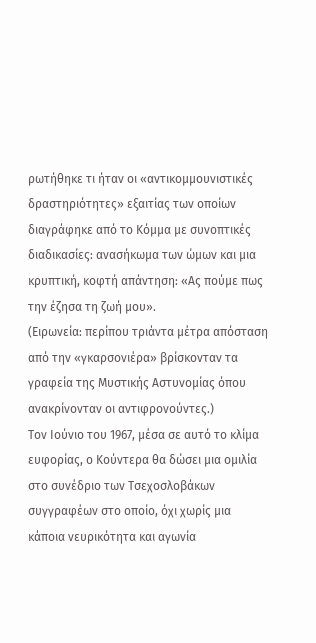ρωτήθηκε τι ήταν οι «αντικομμουνιστικές δραστηριότητες» εξαιτίας των οποίων διαγράφηκε από το Κόμμα με συνοπτικές διαδικασίες: ανασήκωμα των ώμων και μια κρυπτική, κοφτή απάντηση: «Ας πούμε πως την έζησα τη ζωή μου».
(Ειρωνεία: περίπου τριάντα μέτρα απόσταση από την «γκαρσονιέρα» βρίσκονταν τα γραφεία της Μυστικής Αστυνομίας όπου ανακρίνονταν οι αντιφρονούντες.)
Τον Ιούνιο του 1967, μέσα σε αυτό το κλίμα ευφορίας, ο Κούντερα θα δώσει μια ομιλία στο συνέδριο των Τσεχοσλοβάκων συγγραφέων στο οποίο, όχι χωρίς μια κάποια νευρικότητα και αγωνία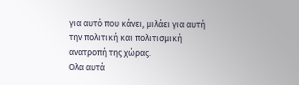για αυτό που κάνει, μιλάει για αυτή την πολιτική και πολιτισμική ανατροπή της χώρας.
Ολα αυτά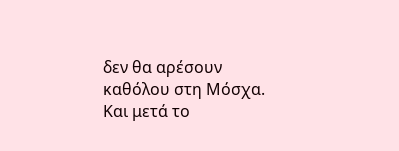δεν θα αρέσουν καθόλου στη Μόσχα. Και μετά το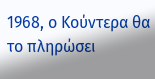1968, ο Κούντερα θα το πληρώσει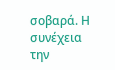σοβαρά. Η συνέχεια την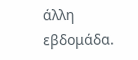άλλη εβδομάδα.